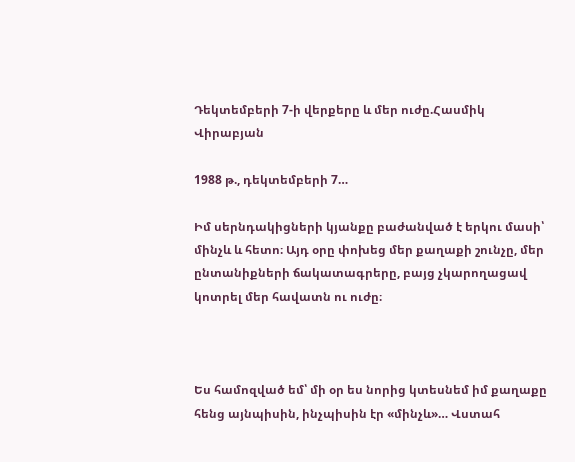Դեկտեմբերի 7-ի վերքերը և մեր ուժը.Հասմիկ Վիրաբյան

1988 թ., դեկտեմբերի 7…

Իմ սերնդակիցների կյանքը բաժանված է երկու մասի՝ մինչև և հետո։ Այդ օրը փոխեց մեր քաղաքի շունչը, մեր ընտանիքների ճակատագրերը, բայց չկարողացավ կոտրել մեր հավատն ու ուժը։



Ես համոզված եմ՝ մի օր ես նորից կտեսնեմ իմ քաղաքը հենց այնպիսին, ինչպիսին էր «մինչև»… Վստահ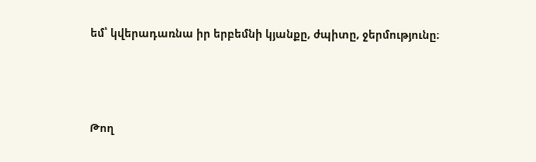եմ՝ կվերադառնա իր երբեմնի կյանքը, ժպիտը, ջերմությունը։



Թող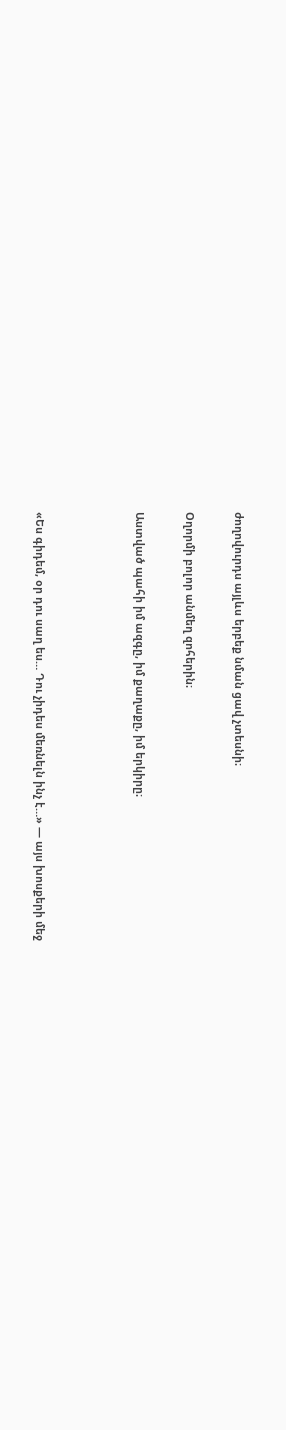ժողովուրդս այլևս երբեք նման ցավ չտեսնի։

Օղորմի բոլոր անմեղ զոհերին։

Աստված պահի իմ ազգը, իմ քաղաքը, իմ երկիրը։



«Ես գիդեմ, օր դու սաղ ես… Դու չիդես մեռնելն ինչ է…» — այս խոսքերի մեջ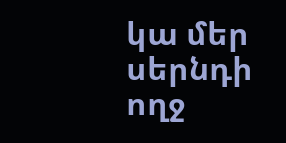կա մեր սերնդի ողջ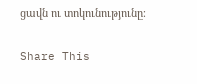ցավն ու տոկունությունը։

Share This